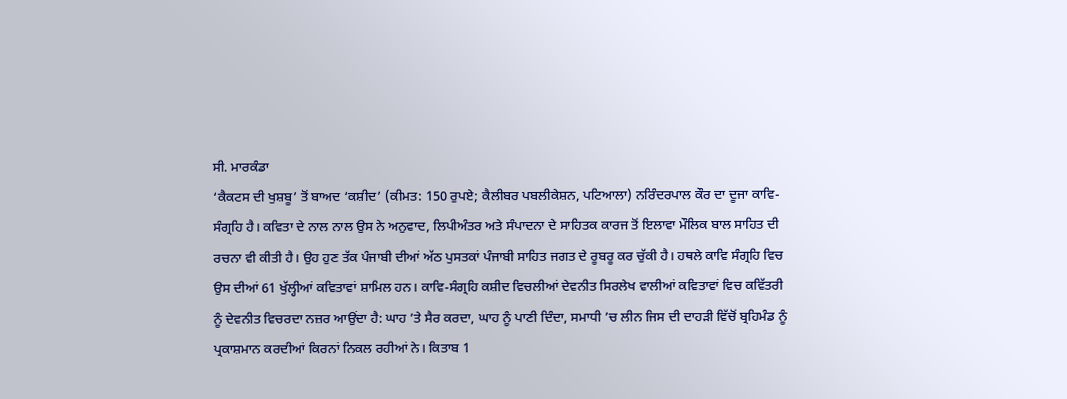ਸੀ. ਮਾਰਕੰਡਾ
‘ਕੈਕਟਸ ਦੀ ਖੁਸ਼ਬੂ’ ਤੋਂ ਬਾਅਦ ‘ਕਸ਼ੀਦ’ (ਕੀਮਤ: 150 ਰੁਪਏ; ਕੈਲੀਬਰ ਪਬਲੀਕੇਸ਼ਨ, ਪਟਿਆਲਾ) ਨਰਿੰਦਰਪਾਲ ਕੌਰ ਦਾ ਦੂਜਾ ਕਾਵਿ-ਸੰਗ੍ਰਹਿ ਹੈ। ਕਵਿਤਾ ਦੇ ਨਾਲ ਨਾਲ ਉਸ ਨੇ ਅਨੁਵਾਦ, ਲਿਪੀਅੰਤਰ ਅਤੇ ਸੰਪਾਦਨਾ ਦੇ ਸਾਹਿਤਕ ਕਾਰਜ ਤੋਂ ਇਲਾਵਾ ਮੌਲਿਕ ਬਾਲ ਸਾਹਿਤ ਦੀ ਰਚਨਾ ਵੀ ਕੀਤੀ ਹੈ। ਉਹ ਹੁਣ ਤੱਕ ਪੰਜਾਬੀ ਦੀਆਂ ਅੱਠ ਪੁਸਤਕਾਂ ਪੰਜਾਬੀ ਸਾਹਿਤ ਜਗਤ ਦੇ ਰੂਬਰੂ ਕਰ ਚੁੱਕੀ ਹੈ। ਹਥਲੇ ਕਾਵਿ ਸੰਗ੍ਰਹਿ ਵਿਚ ਉਸ ਦੀਆਂ 61 ਖੁੱਲ੍ਹੀਆਂ ਕਵਿਤਾਵਾਂ ਸ਼ਾਮਿਲ ਹਨ। ਕਾਵਿ-ਸੰਗ੍ਰਹਿ ਕਸ਼ੀਦ ਵਿਚਲੀਆਂ ਦੇਵਨੀਤ ਸਿਰਲੇਖ ਵਾਲੀਆਂ ਕਵਿਤਾਵਾਂ ਵਿਚ ਕਵਿੱਤਰੀ ਨੂੰ ਦੇਵਨੀਤ ਵਿਚਰਦਾ ਨਜ਼ਰ ਆਉਂਦਾ ਹੈ: ਘਾਹ ’ਤੇ ਸੈਰ ਕਰਦਾ, ਘਾਹ ਨੂੰ ਪਾਣੀ ਦਿੰਦਾ, ਸਮਾਧੀ ’ਚ ਲੀਨ ਜਿਸ ਦੀ ਦਾਹੜੀ ਵਿੱਚੋਂ ਬ੍ਰਹਿਮੰਡ ਨੂੰ ਪ੍ਰਕਾਸ਼ਮਾਨ ਕਰਦੀਆਂ ਕਿਰਨਾਂ ਨਿਕਲ ਰਹੀਆਂ ਨੇ। ਕਿਤਾਬ 1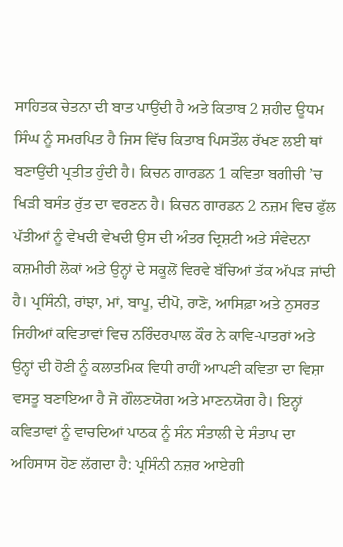ਸਾਹਿਤਕ ਚੇਤਨਾ ਦੀ ਬਾਤ ਪਾਉਂਦੀ ਹੈ ਅਤੇ ਕਿਤਾਬ 2 ਸ਼ਹੀਦ ਊਧਮ ਸਿੰਘ ਨੂੰ ਸਮਰਪਿਤ ਹੈ ਜਿਸ ਵਿੱਚ ਕਿਤਾਬ ਪਿਸਤੌਲ ਰੱਖਣ ਲਈ ਥਾਂ ਬਣਾਉਂਦੀ ਪ੍ਰਤੀਤ ਹੁੰਦੀ ਹੈ। ਕਿਚਨ ਗਾਰਡਨ 1 ਕਵਿਤਾ ਬਗੀਚੀ ’ਚ ਖਿੜੀ ਬਸੰਤ ਰੁੱਤ ਦਾ ਵਰਣਨ ਹੈ। ਕਿਚਨ ਗਾਰਡਨ 2 ਨਜ਼ਮ ਵਿਚ ਫੁੱਲ ਪੱਤੀਆਂ ਨੂੰ ਵੇਖਦੀ ਵੇਖਦੀ ਉਸ ਦੀ ਅੰਤਰ ਦ੍ਰਿਸ਼ਟੀ ਅਤੇ ਸੰਵੇਦਨਾ ਕਸ਼ਮੀਰੀ ਲੋਕਾਂ ਅਤੇ ਉਨ੍ਹਾਂ ਦੇ ਸਕੂਲੋਂ ਵਿਰਵੇ ਬੱਚਿਆਂ ਤੱਕ ਅੱਪੜ ਜਾਂਦੀ ਹੈ। ਪ੍ਰਸਿੰਨੀ, ਰਾਂਝਾ, ਮਾਂ, ਬਾਪੂ, ਦੀਪੋ, ਰਾਣੋ, ਆਸਿਫ਼ਾ ਅਤੇ ਨੁਸਰਤ ਜਿਹੀਆਂ ਕਵਿਤਾਵਾਂ ਵਿਚ ਨਰਿੰਦਰਪਾਲ ਕੌਰ ਨੇ ਕਾਵਿ-ਪਾਤਰਾਂ ਅਤੇ ਉਨ੍ਹਾਂ ਦੀ ਹੋਣੀ ਨੂੰ ਕਲਾਤਮਿਕ ਵਿਧੀ ਰਾਹੀਂ ਆਪਣੀ ਕਵਿਤਾ ਦਾ ਵਿਸ਼ਾ ਵਸਤੂ ਬਣਾਇਆ ਹੈ ਜੋ ਗੌਲਣਯੋਗ ਅਤੇ ਮਾਣਨਯੋਗ ਹੈ। ਇਨ੍ਹਾਂ ਕਵਿਤਾਵਾਂ ਨੂੰ ਵਾਚਦਿਆਂ ਪਾਠਕ ਨੂੰ ਸੰਨ ਸੰਤਾਲੀ ਦੇ ਸੰਤਾਪ ਦਾ ਅਹਿਸਾਸ ਹੋਣ ਲੱਗਦਾ ਹੈ: ਪ੍ਰਸਿੰਨੀ ਨਜ਼ਰ ਆਏਗੀ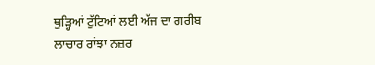ਥੁੜ੍ਹਿਆਂ ਟੁੱਟਿਆਂ ਲਈ ਅੱਜ ਦਾ ਗਰੀਬ ਲਾਚਾਰ ਰਾਂਝਾ ਨਜ਼ਰ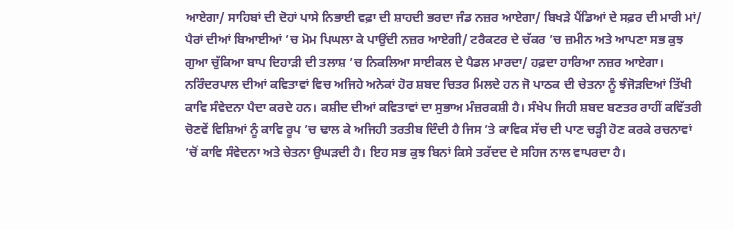ਆਏਗਾ/ ਸਾਹਿਬਾਂ ਦੀ ਦੋਹਾਂ ਪਾਸੇ ਨਿਭਾਈ ਵਫ਼ਾ ਦੀ ਸ਼ਾਹਦੀ ਭਰਦਾ ਜੰਡ ਨਜ਼ਰ ਆਏਗਾ/ ਬਿਖੜੇ ਪੈਂਡਿਆਂ ਦੇ ਸਫ਼ਰ ਦੀ ਮਾਰੀ ਮਾਂ/ ਪੈਰਾਂ ਦੀਆਂ ਬਿਆਈਆਂ ’ਚ ਮੋਮ ਪਿਘਲਾ ਕੇ ਪਾਉਂਦੀ ਨਜ਼ਰ ਆਏਗੀ/ ਟਰੈਕਟਰ ਦੇ ਚੱਕਰ ’ਚ ਜ਼ਮੀਨ ਅਤੇ ਆਪਣਾ ਸਭ ਕੁਝ ਗੁਆ ਚੁੱਕਿਆ ਬਾਪ ਦਿਹਾੜੀ ਦੀ ਤਲਾਸ਼ ’ਚ ਨਿਕਲਿਆ ਸਾਈਕਲ ਦੇ ਪੈਡਲ ਮਾਰਦਾ/ ਹਫ਼ਦਾ ਹਾਰਿਆ ਨਜ਼ਰ ਆਏਗਾ। ਨਰਿੰਦਰਪਾਲ ਦੀਆਂ ਕਵਿਤਾਵਾਂ ਵਿਚ ਅਜਿਹੇ ਅਨੇਕਾਂ ਹੋਰ ਸ਼ਬਦ ਚਿਤਰ ਮਿਲਦੇ ਹਨ ਜੋ ਪਾਠਕ ਦੀ ਚੇਤਨਾ ਨੂੰ ਝੰਜੋੜਦਿਆਂ ਤਿੱਖੀ ਕਾਵਿ ਸੰਵੇਦਨਾ ਪੈਦਾ ਕਰਦੇ ਹਨ। ਕਸ਼ੀਦ ਦੀਆਂ ਕਵਿਤਾਵਾਂ ਦਾ ਸੁਭਾਅ ਮੰਜ਼ਰਕਸ਼ੀ ਹੈ। ਸੰਖੇਪ ਜਿਹੀ ਸ਼ਬਦ ਬਣਤਰ ਰਾਹੀਂ ਕਵਿੱਤਰੀ ਚੋਣਵੇਂ ਵਿਸ਼ਿਆਂ ਨੂੰ ਕਾਵਿ ਰੂਪ ’ਚ ਢਾਲ ਕੇ ਅਜਿਹੀ ਤਰਤੀਬ ਦਿੰਦੀ ਹੈ ਜਿਸ ’ਤੇ ਕਾਵਿਕ ਸੱਚ ਦੀ ਪਾਣ ਚੜ੍ਹੀ ਹੋਣ ਕਰਕੇ ਰਚਨਾਵਾਂ ’ਚੋਂ ਕਾਵਿ ਸੰਵੇਦਨਾ ਅਤੇ ਚੇਤਨਾ ਉਘੜਦੀ ਹੈ। ਇਹ ਸਭ ਕੁਝ ਬਿਨਾਂ ਕਿਸੇ ਤਰੱਦਦ ਦੇ ਸਹਿਜ ਨਾਲ ਵਾਪਰਦਾ ਹੈ।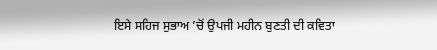ਇਸੇ ਸਹਿਜ ਸੁਭਾਅ ’ਚੋਂ ਉਪਜੀ ਮਹੀਨ ਬੁਣਤੀ ਦੀ ਕਵਿਤਾ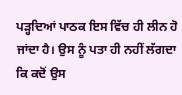ਪੜ੍ਹਦਿਆਂ ਪਾਠਕ ਇਸ ਵਿੱਚ ਹੀ ਲੀਨ ਹੋ ਜਾਂਦਾ ਹੈ। ਉਸ ਨੂੰ ਪਤਾ ਹੀ ਨਹੀਂ ਲੱਗਦਾ ਕਿ ਕਦੋਂ ਉਸ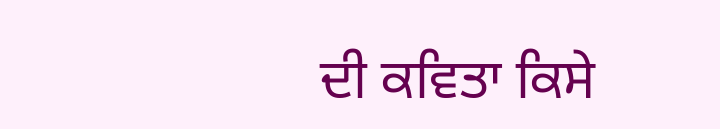ਦੀ ਕਵਿਤਾ ਕਿਸੇ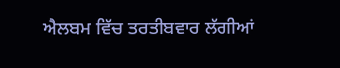ਐਲਬਮ ਵਿੱਚ ਤਰਤੀਬਵਾਰ ਲੱਗੀਆਂ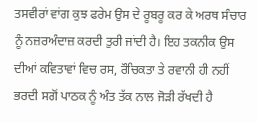ਤਸਵੀਰਾਂ ਵਾਂਗ ਕੁਝ ਫਰੇਮ ਉਸ ਦੇ ਰੂਬਰੂ ਕਰ ਕੇ ਅਰਥ ਸੰਚਾਰ ਨੂੰ ਨਜ਼ਰਅੰਦਾਜ਼ ਕਰਦੀ ਤੁਰੀ ਜਾਂਦੀ ਹੈ। ਇਹ ਤਕਨੀਕ ਉਸ ਦੀਆਂ ਕਵਿਤਾਵਾਂ ਵਿਚ ਰਸ, ਰੌਚਿਕਤਾ ਤੇ ਰਵਾਨੀ ਹੀ ਨਹੀਂ ਭਰਦੀ ਸਗੋਂ ਪਾਠਕ ਨੂੰ ਅੰਤ ਤੱਕ ਨਾਲ ਜੋੜੀ ਰੱਖਦੀ ਹੈ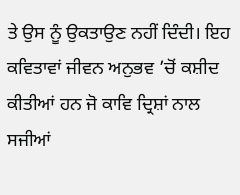ਤੇ ਉਸ ਨੂੰ ਉਕਤਾਉਣ ਨਹੀਂ ਦਿੰਦੀ। ਇਹ ਕਵਿਤਾਵਾਂ ਜੀਵਨ ਅਨੁਭਵ ’ਚੋਂ ਕਸ਼ੀਦ ਕੀਤੀਆਂ ਹਨ ਜੋ ਕਾਵਿ ਦ੍ਰਿਸ਼ਾਂ ਨਾਲ ਸਜੀਆਂ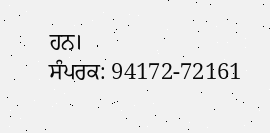ਹਨ।
ਸੰਪਰਕ: 94172-72161